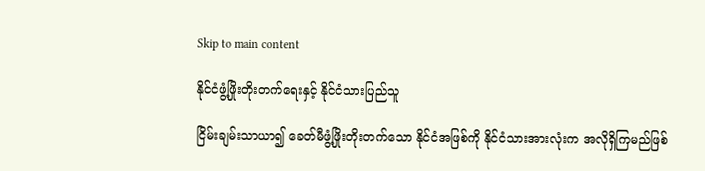Skip to main content

နိုင်ငံဖွံ့ဖြိုးတိုးတက်ရေးနှင့် နိုင်ငံသားပြည်သူ

ငြိမ်းချမ်းသာယာ၍ ခေတ်မီဖွံ့ဖြိုးတိုးတက်သော နိုင်ငံအဖြစ်ကို နိုင်ငံသားအားလုံးက အလိုရှိကြမည်ဖြစ်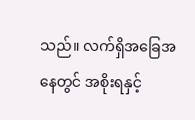သည်။ လက်ရှိအခြေအနေတွင် အစိုးရနှင့်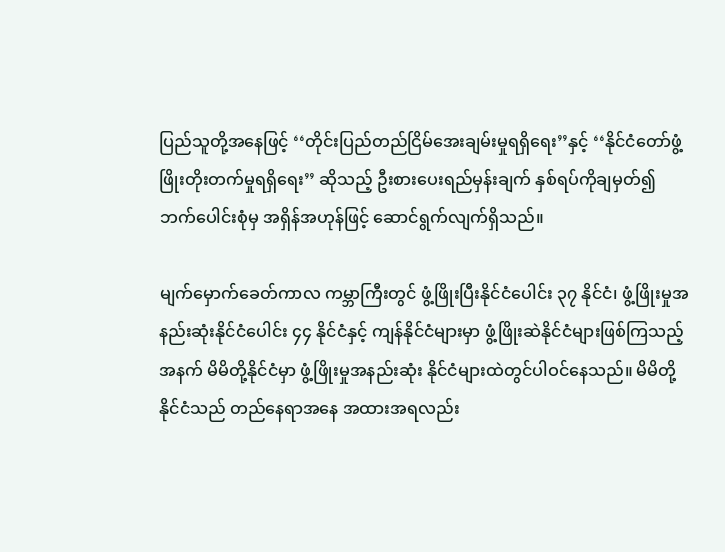ပြည်သူတို့အနေဖြင့် ‘‘တိုင်းပြည်တည်ငြိမ်အေးချမ်းမှုရရှိရေး’’နှင့် ‘‘နိုင်ငံတော်ဖွံ့ဖြိုးတိုးတက်မှုရရှိရေး’’ ဆိုသည့် ဦးစားပေးရည်မှန်းချက် နှစ်ရပ်ကိုချမှတ်၍ ဘက်ပေါင်းစုံမှ အရှိန်အဟုန်ဖြင့် ဆောင်ရွက်လျက်ရှိသည်။

မျက်မှောက်ခေတ်ကာလ ကမ္ဘာကြီးတွင် ဖွံ့ဖြိုးပြီးနိုင်ငံပေါင်း ၃၇ နိုင်ငံ၊ ဖွံ့ဖြိုးမှုအနည်းဆုံးနိုင်ငံပေါင်း ၄၄ နိုင်ငံနှင့် ကျန်နိုင်ငံများမှာ ဖွံ့ဖြိုးဆဲနိုင်ငံများဖြစ်ကြသည့်အနက် မိမိတို့နိုင်ငံမှာ ဖွံ့ဖြိုးမှုအနည်းဆုံး နိုင်ငံများထဲတွင်ပါဝင်နေသည်။ မိမိတို့နိုင်ငံသည် တည်နေရာအနေ အထားအရလည်း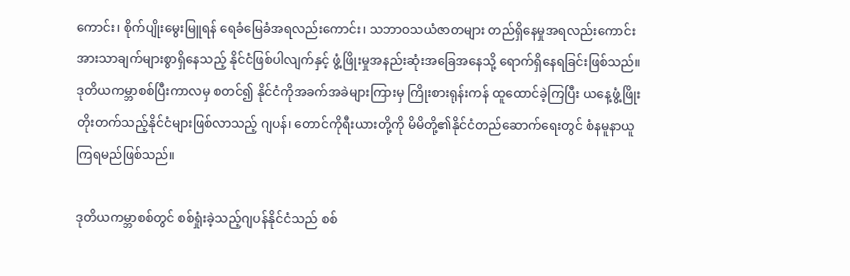ကောင်း၊ စိုက်ပျိုးမွေးမြူရန် ရေခံမြေခံအရလည်းကောင်း၊ သဘာဝသယံဇာတများ တည်ရှိနေမှုအရလည်းကောင်း အားသာချက်များစွာရှိနေသည့် နိုင်ငံဖြစ်ပါလျက်နှင့် ဖွံ့ဖြိုးမှုအနည်းဆုံးအခြေအနေသို့ ရောက်ရှိနေရခြင်းဖြစ်သည်။ ဒုတိယကမ္ဘာစစ်ပြီးကာလမှ စတင်၍ နိုင်ငံကိုအခက်အခဲများကြားမှ ကြိုးစားရုန်းကန် ထူထောင်ခဲ့ကြပြီး ယနေ့ဖွံ့ဖြိုးတိုးတက်သည့်နိုင်ငံများဖြစ်လာသည့် ဂျပန်၊ တောင်ကိုရီးယားတို့ကို မိမိတို့၏နိုင်ငံတည်ဆောက်ရေးတွင် စံနမူနာယူကြရမည်ဖြစ်သည်။

ဒုတိယကမ္ဘာစစ်တွင် စစ်ရှုံးခဲ့သည့်ဂျပန်နိုင်ငံသည် စစ်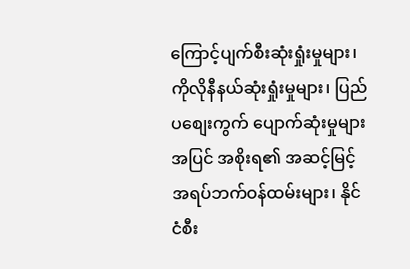ကြောင့်ပျက်စီးဆုံးရှုံးမှုများ၊ ကိုလိုနီနယ်ဆုံးရှုံးမှုများ၊ ပြည်ပစျေးကွက် ပျောက်ဆုံးမှုများအပြင် အစိုးရ၏ အဆင့်မြင့်အရပ်ဘက်ဝန်ထမ်းများ၊ နိုင်ငံစီး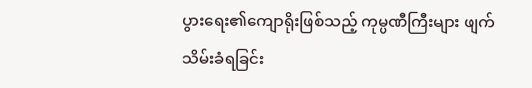ပွားရေး၏ကျောရိုးဖြစ်သည့် ကုမ္ပဏီကြီးများ ဖျက်သိမ်းခံရခြင်း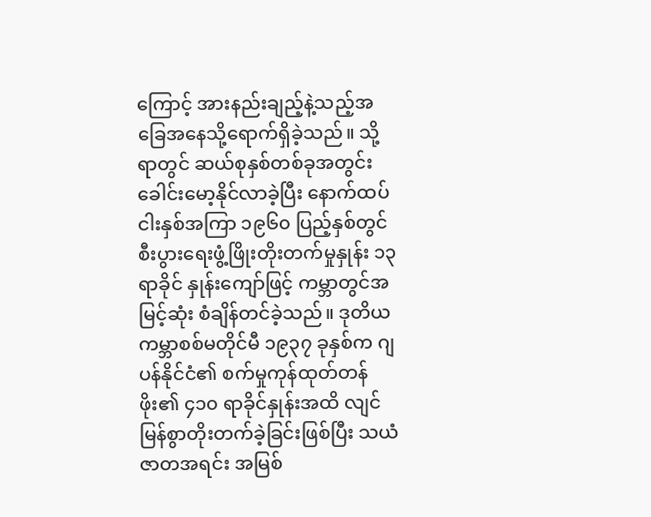ကြောင့် အားနည်းချည့်နဲ့သည့်အခြေအနေသို့ရောက်ရှိခဲ့သည်။ သို့ရာတွင် ဆယ်စုနှစ်တစ်ခုအတွင်း ခေါင်းမော့နိုင်လာခဲ့ပြီး နောက်ထပ်ငါးနှစ်အကြာ ၁၉၆၀ ပြည့်နှစ်တွင် စီးပွားရေးဖွံ့ဖြိုးတိုးတက်မှုနှုန်း ၁၃ ရာခိုင် နှုန်းကျော်ဖြင့် ကမ္ဘာတွင်အမြင့်ဆုံး စံချိန်တင်ခဲ့သည်။ ဒုတိယကမ္ဘာစစ်မတိုင်မီ ၁၉၃၇ ခုနှစ်က ဂျပန်နိုင်ငံ၏ စက်မှုကုန်ထုတ်တန်ဖိုး၏ ၄၁၀ ရာခိုင်နှုန်းအထိ လျင်မြန်စွာတိုးတက်ခဲ့ခြင်းဖြစ်ပြီး သယံဇာတအရင်း အမြစ်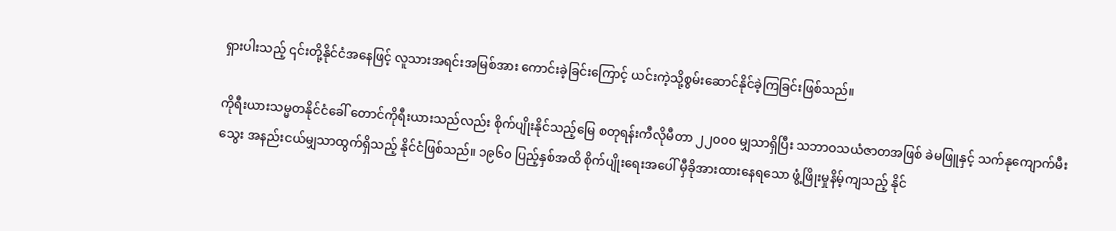ရှားပါးသည့် ၎င်းတို့နိုင်ငံအနေဖြင့် လူသားအရင်းအမြစ်အား ကောင်းခဲ့ခြင်းကြောင့် ယင်းကဲ့သို့စွမ်းဆောင်နိုင်ခဲ့ကြခြင်းဖြစ်သည်။

ကိုရီးယားသမ္မတနိုင်ငံခေါ် တောင်ကိုရီးယားသည်လည်း စိုက်ပျိုးနိုင်သည့်မြေ စတုရန်းကီလိုမီတာ ၂၂၀၀၀ မျှသာရှိပြီး သဘာဝသယံဇာတအဖြစ် ခဲမဖြူနှင့် သက်နုကျောက်မီးသွေး အနည်းငယ်မျှသာထွက်ရှိသည့် နိုင်ငံဖြစ်သည်။ ၁၉၆၀ ပြည့်နှစ်အထိ စိုက်ပျိုးရေးအပေါ် မှီခိုအားထားနေရသော ဖွံ့ဖြိုးမှုနိမ့်ကျသည့် နိုင်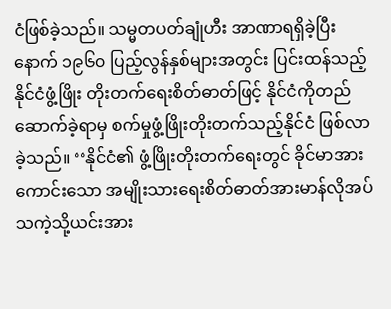ငံဖြစ်ခဲ့သည်။ သမ္မတပတ်ချုံဟီး အာဏာရရှိခဲ့ပြီးနောက် ၁၉၆၀ ပြည့်လွန်နှစ်များအတွင်း ပြင်းထန်သည့် နိုင်ငံဖွံ့ဖြိုး တိုးတက်ရေးစိတ်ဓာတ်ဖြင့် နိုင်ငံကိုတည်ဆောက်ခဲ့ရာမှ စက်မှုဖွံ့ဖြိုးတိုးတက်သည့်နိုင်ငံ ဖြစ်လာခဲ့သည်။ ‘‘နိုင်ငံ၏ ဖွံ့ဖြိုးတိုးတက်ရေးတွင် ခိုင်မာအားကောင်းသော အမျိုးသားရေးစိတ်ဓာတ်အားမာန်လိုအပ် သကဲ့သို့ယင်းအား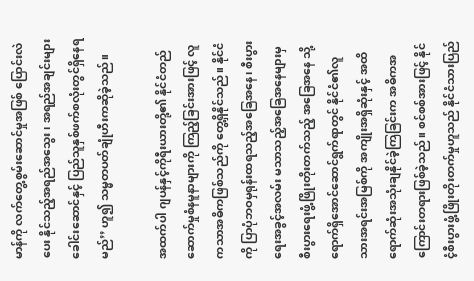မာန်ကို လက်တွေ့စွမ်းဆောင်မှုအဖြစ် ပြောင်းလဲပေး နိုင်သည့်အရည်အသွေး၊ အရည်အချင်းများ ခေါင်းဆောင်နှင့် ပြည်သူနှစ်ဖက်စလုံးတွင်ရှိနေရမည်’’ ဟူ၍ သမ္မတပတ်ချုံဟီးကဆိုခဲ့သည်။

အထက်ပါ ဂျပန်နှင့်ကိုရီးယားတို့၏ နိုင်ငံတည်ဆောက်မှုစံနမူနာများကို ကြည့်ခြင်းအားဖြင့် လူကသာအဓိကဖြစ်သည်ကို တွေ့ရှိနိုင်သည်။ နိုင်ငံကို ပြာပုံဘဝမှရုန်းထရသည့်အခြေအနေ၊ စီးပွားရေးအခွင့်အလမ်း မသာသည့်အခြေအနေများမှ စီးပွားရေးဖွံ့ဖြိုးတိုးတက်သည့် အခြေအနေ သို့ ရောက်ရှိအောင်ဆောင်ရွက်ရာတွင် နိုင်ငံ၏လူသားအရင်းအမြစ်ကို အကျိုးအရှိဆုံးနှင့် အထိရောက်ဆုံးအသုံးချနိုင်ခဲ့ကြခြင်းက အဓိကအကြောင်းတရားဖြစ်ခဲ့သည်။ စင်စစ်အားဖြင့် နိုင်ငံ့စီးပွားဖွံ့ဖြိုးတိုးတက်မှုဟူသည် နိုင်ငံသားပြည်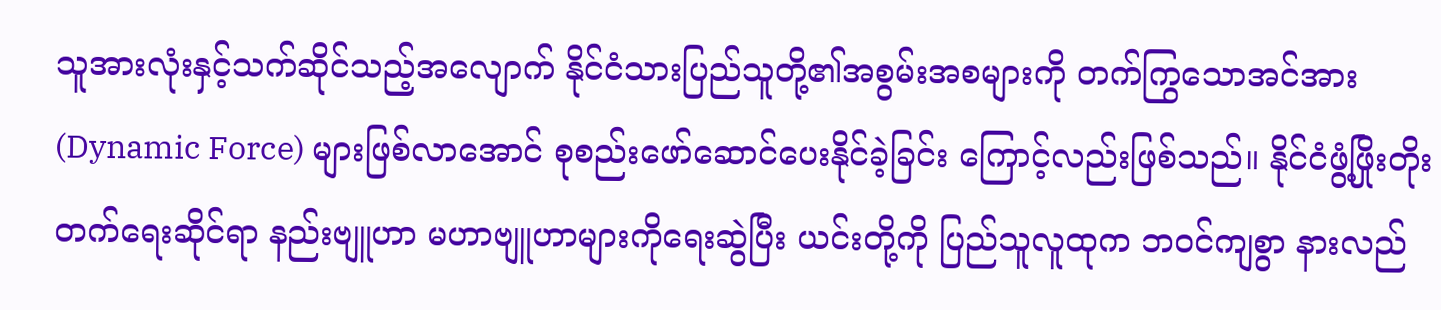သူအားလုံးနှင့်သက်ဆိုင်သည့်အလျောက် နိုင်ငံသားပြည်သူတို့၏အစွမ်းအစများကို တက်ကြွသောအင်အား (Dynamic Force) များဖြစ်လာအောင် စုစည်းဖော်ဆောင်ပေးနိုင်ခဲ့ခြင်း ကြောင့်လည်းဖြစ်သည်။ နိုင်ငံဖွံ့ဖြိုးတိုးတက်ရေးဆိုင်ရာ နည်းဗျူဟာ မဟာဗျူဟာများကိုရေးဆွဲပြီး ယင်းတို့ကို ပြည်သူလူထုက ဘဝင်ကျစွာ နားလည်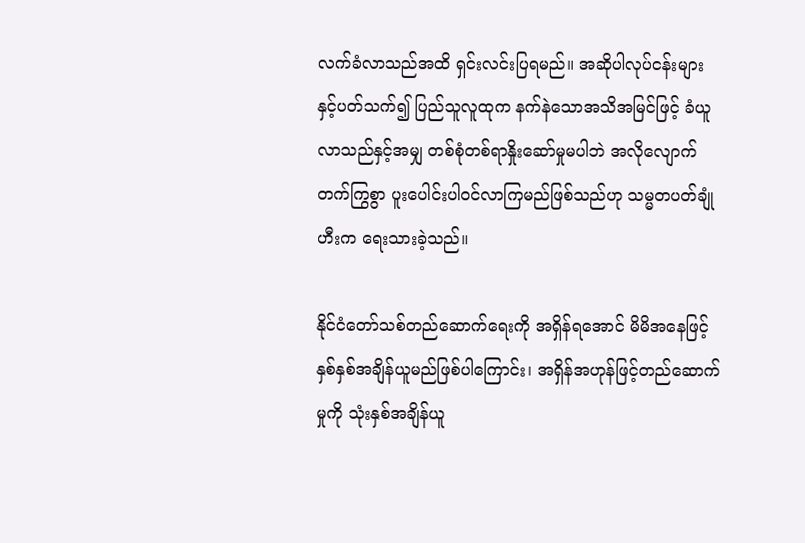လက်ခံလာသည်အထိ ရှင်းလင်းပြရမည်။ အဆိုပါလုပ်ငန်းများ နှင့်ပတ်သက်၍ ပြည်သူလူထုက နက်နဲသောအသိအမြင်ဖြင့် ခံယူလာသည်နှင့်အမျှ တစ်စုံတစ်ရာနှိုးဆော်မှုမပါဘဲ အလိုလျောက်တက်ကြွစွာ ပူးပေါင်းပါဝင်လာကြမည်ဖြစ်သည်ဟု သမ္မတပတ်ချုံဟီးက ရေးသားခဲ့သည်။

နိုင်ငံတော်သစ်တည်ဆောက်ရေးကို အရှိန်ရအောင် မိမိအနေဖြင့် နှစ်နှစ်အချိန်ယူမည်ဖြစ်ပါကြောင်း၊ အရှိန်အဟုန်ဖြင့်တည်ဆောက်မှုကို သုံးနှစ်အချိန်ယူ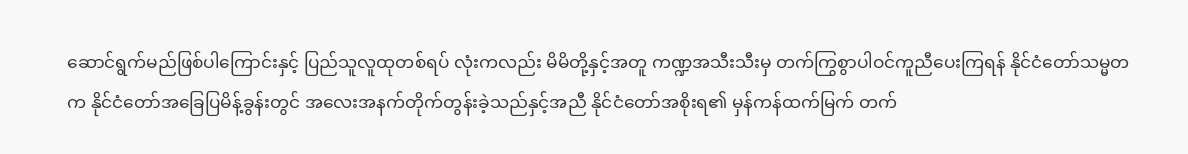ဆောင်ရွက်မည်ဖြစ်ပါကြောင်းနှင့် ပြည်သူလူထုတစ်ရပ် လုံးကလည်း မိမိတို့နှင့်အတူ ကဏ္ဍအသီးသီးမှ တက်ကြွစွာပါဝင်ကူညီပေးကြရန် နိုင်ငံတော်သမ္မတက နိုင်ငံတော်အခြေပြမိန့်ခွန်းတွင် အလေးအနက်တိုက်တွန်းခဲ့သည်နှင့်အညီ နိုင်ငံတော်အစိုးရ၏ မှန်ကန်ထက်မြက် တက်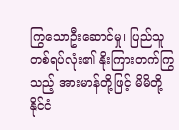ကြွသောဦးဆောင်မှု၊ ပြည်သူတစ်ရပ်လုံး၏ နိုးကြားတက်ကြွသည့် အားမာန်တို့ဖြင့် မိမိတို့နိုင်ငံ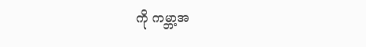ကို ကမ္ဘာ့အ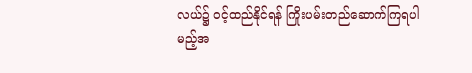လယ်၌ ဝင့်ထည်နိုင်ရန် ကြိုးပမ်းတည်ဆောက်ကြရပါမည့်အ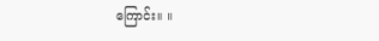ကြောင်း။ ။